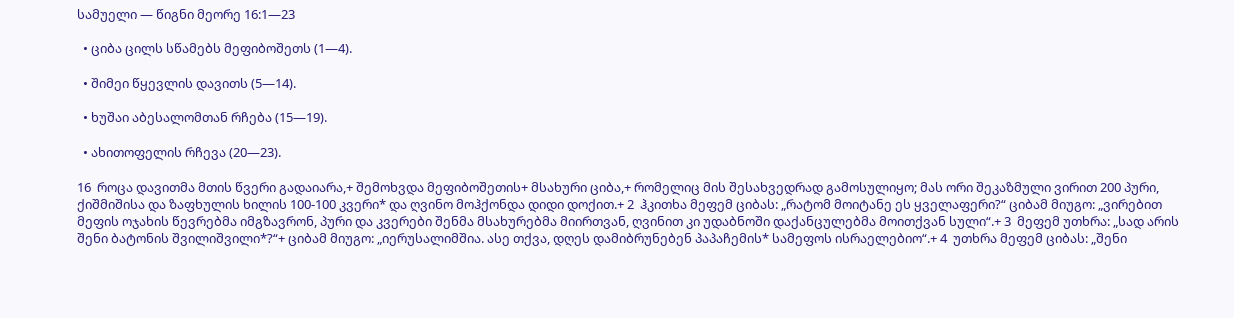სამუელი — წიგნი მეორე 16:1—23

  • ციბა ცილს სწამებს მეფიბოშეთს (1—4).

  • შიმეი წყევლის დავითს (5—14).

  • ხუშაი აბესალომთან რჩება (15—19).

  • ახითოფელის რჩევა (20—23).

16  როცა დავითმა მთის წვერი გადაიარა,+ შემოხვდა მეფიბოშეთის+ მსახური ციბა,+ რომელიც მის შესახვედრად გამოსულიყო; მას ორი შეკაზმული ვირით 200 პური, ქიშმიშისა და ზაფხულის ხილის 100-100 კვერი* და ღვინო მოჰქონდა დიდი დოქით.+ 2  ჰკითხა მეფემ ციბას: „რატომ მოიტანე ეს ყველაფერი?“ ციბამ მიუგო: „ვირებით მეფის ოჯახის წევრებმა იმგზავრონ, პური და კვერები შენმა მსახურებმა მიირთვან, ღვინით კი უდაბნოში დაქანცულებმა მოითქვან სული“.+ 3  მეფემ უთხრა: „სად არის შენი ბატონის შვილიშვილი*?“+ ციბამ მიუგო: „იერუსალიმშია. ასე თქვა, დღეს დამიბრუნებენ პაპაჩემის* სამეფოს ისრაელებიო“.+ 4  უთხრა მეფემ ციბას: „შენი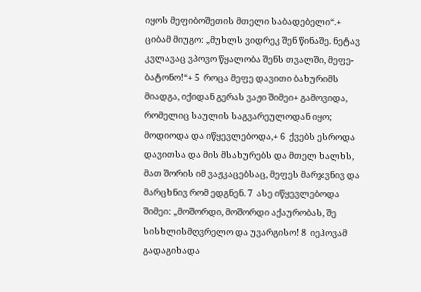იყოს მეფიბოშეთის მთელი საბადებელი“.+ ციბამ მიუგო: „მუხლს ვიდრეკ შენ წინაშე. ნეტავ კვლავაც ვპოვო წყალობა შენს თვალში, მეფე-ბატონო!“+ 5  როცა მეფე დავითი ბახურიმს მიადგა, იქიდან გერას ვაჟი შიმეი+ გამოვიდა, რომელიც საულის საგვარეულოდან იყო; მოდიოდა და იწყევლებოდა,+ 6  ქვებს ესროდა დავითსა და მის მსახურებს და მთელ ხალხს, მათ შორის იმ ვაჟკაცებსაც, მეფეს მარჯვნივ და მარცხნივ რომ ედგნენ. 7  ასე იწყევლებოდა შიმეი: „მოშორდი, მოშორდი აქაურობას, შე სისხლისმღვრელო და უვარგისო! 8  იეჰოვამ გადაგიხადა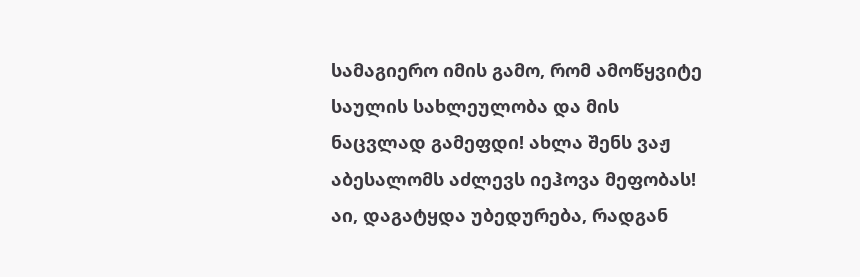სამაგიერო იმის გამო, რომ ამოწყვიტე საულის სახლეულობა და მის ნაცვლად გამეფდი! ახლა შენს ვაჟ აბესალომს აძლევს იეჰოვა მეფობას! აი, დაგატყდა უბედურება, რადგან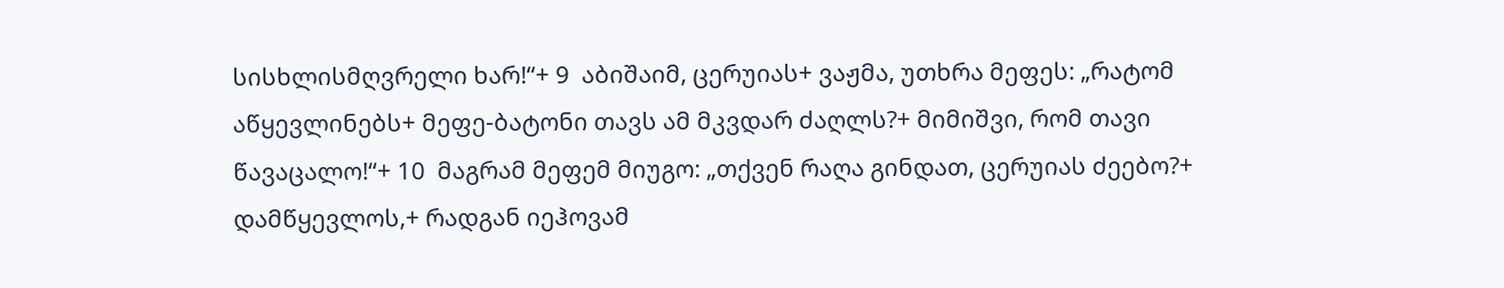სისხლისმღვრელი ხარ!“+ 9  აბიშაიმ, ცერუიას+ ვაჟმა, უთხრა მეფეს: „რატომ აწყევლინებს+ მეფე-ბატონი თავს ამ მკვდარ ძაღლს?+ მიმიშვი, რომ თავი წავაცალო!“+ 10  მაგრამ მეფემ მიუგო: „თქვენ რაღა გინდათ, ცერუიას ძეებო?+ დამწყევლოს,+ რადგან იეჰოვამ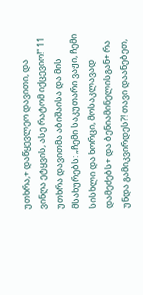უთხრა,+ დაწყევლეო დავითი, და ვინღა ეტყვის, ასე რატომ იქცევიო!“ 11  უთხრა დავითმა აბიშაისა და მის მსახურებს: „ჩემი საკუთარი ვაჟი, ჩემი სისხლი და ხორცი, მოსაკლავად დამეძებს+ და ბენიამინელისგან+ რა უნდა გამიკვირდეს?! თავი დაანებეთ,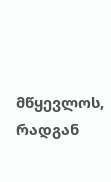მწყევლოს, რადგან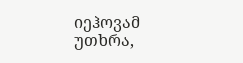იეჰოვამ უთხრა,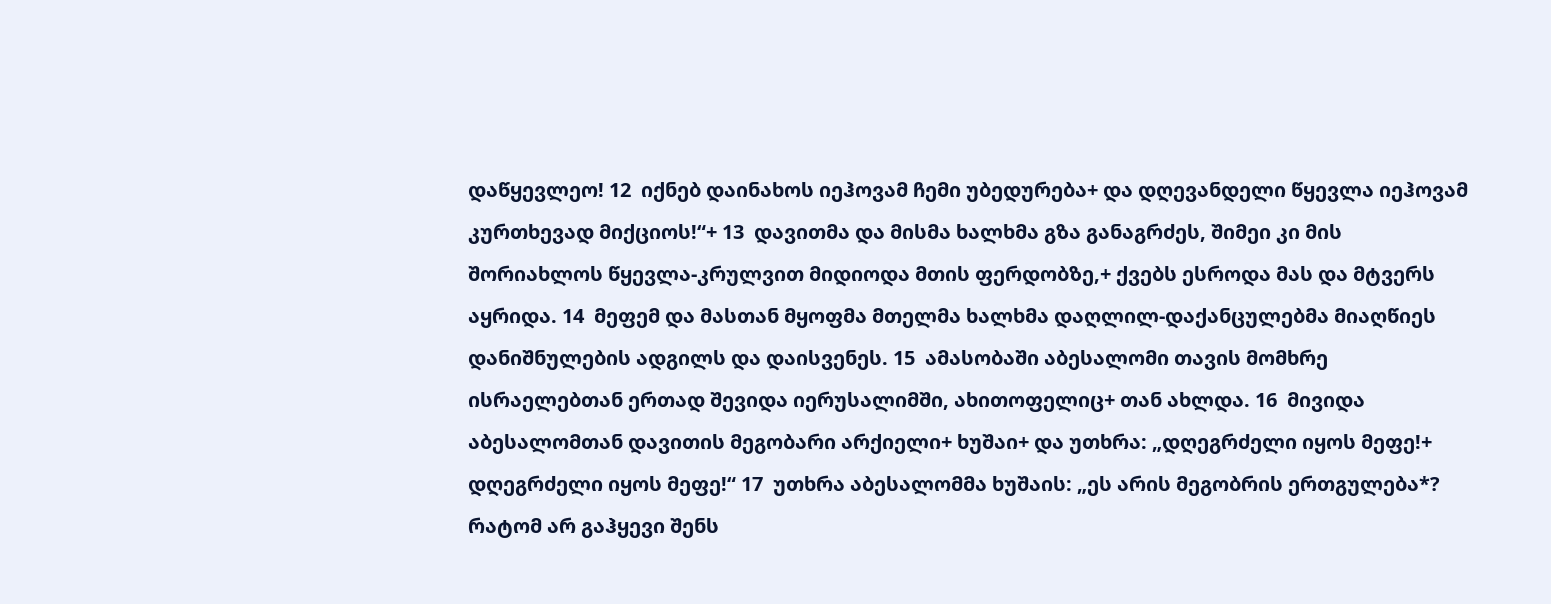დაწყევლეო! 12  იქნებ დაინახოს იეჰოვამ ჩემი უბედურება+ და დღევანდელი წყევლა იეჰოვამ კურთხევად მიქციოს!“+ 13  დავითმა და მისმა ხალხმა გზა განაგრძეს, შიმეი კი მის შორიახლოს წყევლა-კრულვით მიდიოდა მთის ფერდობზე,+ ქვებს ესროდა მას და მტვერს აყრიდა. 14  მეფემ და მასთან მყოფმა მთელმა ხალხმა დაღლილ-დაქანცულებმა მიაღწიეს დანიშნულების ადგილს და დაისვენეს. 15  ამასობაში აბესალომი თავის მომხრე ისრაელებთან ერთად შევიდა იერუსალიმში, ახითოფელიც+ თან ახლდა. 16  მივიდა აბესალომთან დავითის მეგობარი არქიელი+ ხუშაი+ და უთხრა: „დღეგრძელი იყოს მეფე!+ დღეგრძელი იყოს მეფე!“ 17  უთხრა აბესალომმა ხუშაის: „ეს არის მეგობრის ერთგულება*? რატომ არ გაჰყევი შენს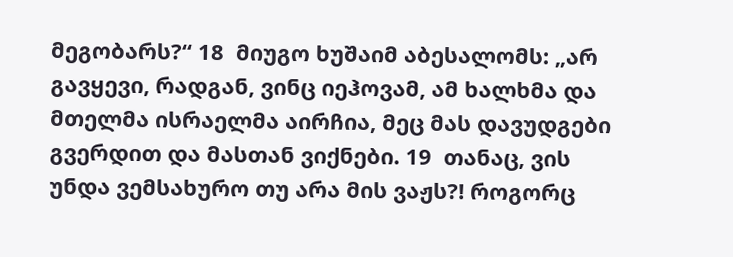მეგობარს?“ 18  მიუგო ხუშაიმ აბესალომს: „არ გავყევი, რადგან, ვინც იეჰოვამ, ამ ხალხმა და მთელმა ისრაელმა აირჩია, მეც მას დავუდგები გვერდით და მასთან ვიქნები. 19  თანაც, ვის უნდა ვემსახურო თუ არა მის ვაჟს?! როგორც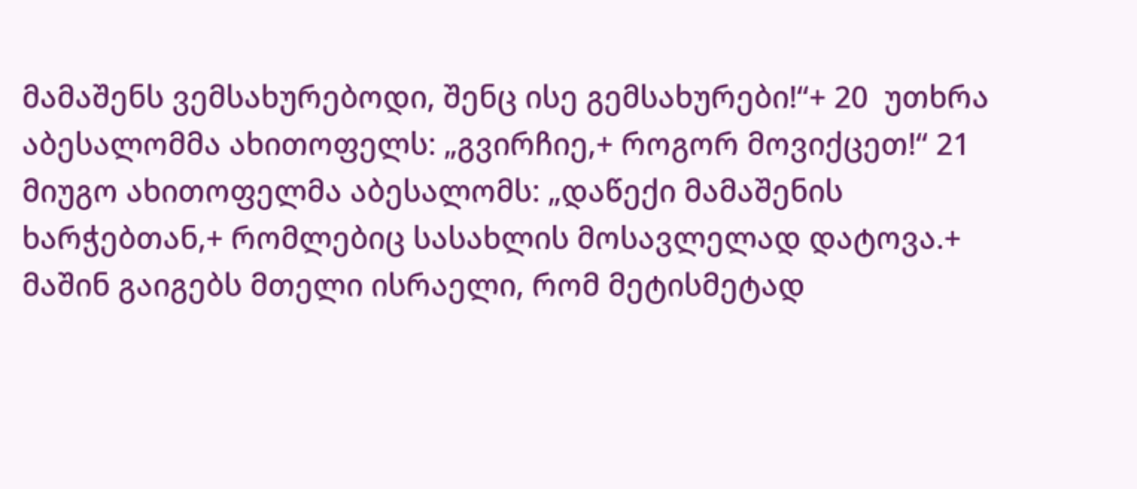მამაშენს ვემსახურებოდი, შენც ისე გემსახურები!“+ 20  უთხრა აბესალომმა ახითოფელს: „გვირჩიე,+ როგორ მოვიქცეთ!“ 21  მიუგო ახითოფელმა აბესალომს: „დაწექი მამაშენის ხარჭებთან,+ რომლებიც სასახლის მოსავლელად დატოვა.+ მაშინ გაიგებს მთელი ისრაელი, რომ მეტისმეტად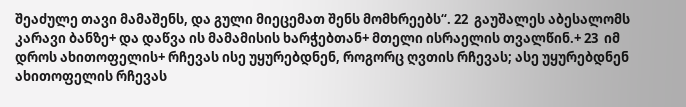შეაძულე თავი მამაშენს, და გული მიეცემათ შენს მომხრეებს“. 22  გაუშალეს აბესალომს კარავი ბანზე+ და დაწვა ის მამამისის ხარჭებთან+ მთელი ისრაელის თვალწინ.+ 23  იმ დროს ახითოფელის+ რჩევას ისე უყურებდნენ, როგორც ღვთის რჩევას; ასე უყურებდნენ ახითოფელის რჩევას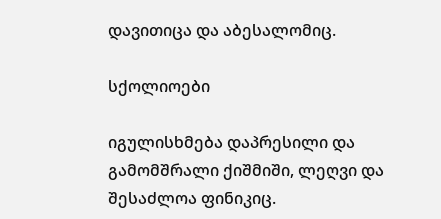დავითიცა და აბესალომიც.

სქოლიოები

იგულისხმება დაპრესილი და გამომშრალი ქიშმიში, ლეღვი და შესაძლოა ფინიკიც.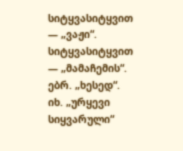სიტყვასიტყვით — „ვაჟი“.
სიტყვასიტყვით — „მამაჩემის“.
ებრ. „ხესედ“. იხ. „ურყევი სიყვარული“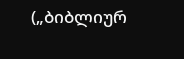(„ბიბლიურ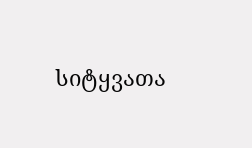სიტყვათა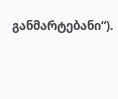განმარტებანი“).